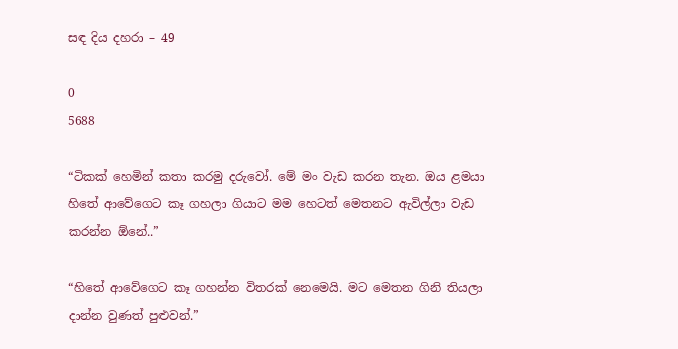සඳ දිය දහරා – 49

0
5688

“ටිකක් හෙමින් කතා කරමු දරුවෝ. මේ මං වැඩ කරන තැන. ඔය ළමයා හිතේ ආවේගෙට කෑ ගහලා ගියාට මම හෙටත් මෙතනට ඇවිල්ලා වැඩ කරන්න ඕනේ..”

“හිතේ ආවේගෙට කෑ ගහන්න විතරක් නෙමෙයි. මට මෙතන ගිනි තියලා දාන්න වුණත් පුළුවන්.”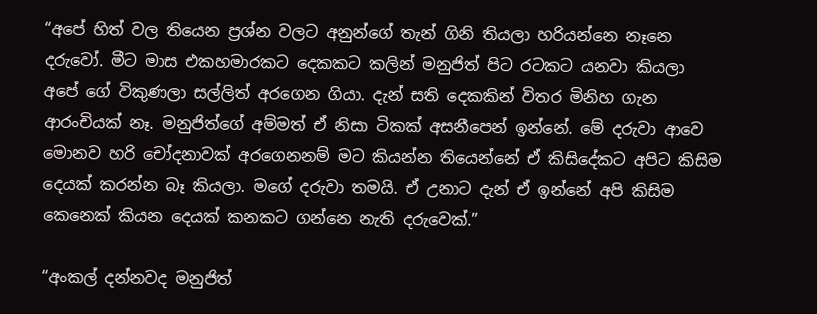“අපේ හිත් වල තියෙන ප්‍රශ්න වලට අනුන්ගේ තැන් ගිනි තියලා හරියන්නෙ නෑනෙ දරුවෝ. මීට මාස එකහමාරකට දෙකකට කලින් මනුජිත් පිට රටකට යනවා කියලා අපේ ගේ විකුණලා සල්ලිත් අරගෙන ගියා. දැන් සති දෙකකින් විතර මිනිහ ගැන ආරංචියක් නෑ. මනුජිත්ගේ අම්මත් ඒ නිසා ටිකක් අසනීපෙන් ඉන්නේ. මේ දරුවා ආවෙ මොනව හරි චෝදනාවක් අරගෙනනම් මට කියන්න තියෙන්නේ ඒ කිසිදේකට අපිට කිසිම දෙයක් කරන්න බෑ කියලා. මගේ දරුවා තමයි. ඒ උනාට දැන් ඒ ඉන්නේ අපි කිසිම කෙනෙක් කියන දෙයක් කනකට ගන්නෙ නැති දරුවෙක්.”

“අංකල් දන්නවද මනුජිත්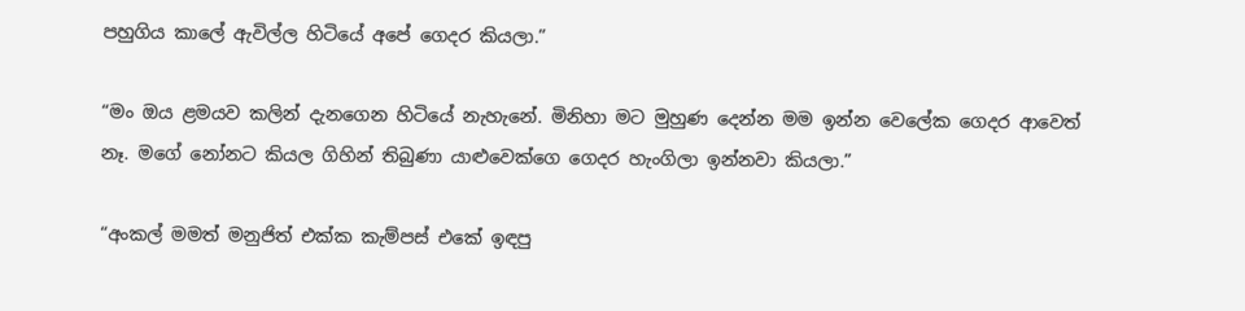පහුගිය කාලේ ඇවිල්ල හිටියේ අපේ ගෙදර කියලා.”

“මං ඔය ළමයව කලින් දැනගෙන හිටියේ නැහැනේ. මිනිහා මට මුහුණ දෙන්න මම ඉන්න වෙලේක ගෙදර ආවෙත් නෑ. මගේ නෝනට කියල ගිහින් තිබුණා යාළුවෙක්ගෙ ගෙදර හැංගිලා ඉන්නවා කියලා.”

“අංකල් මමත් මනුජිත් එක්ක කැම්පස් එකේ ඉඳපු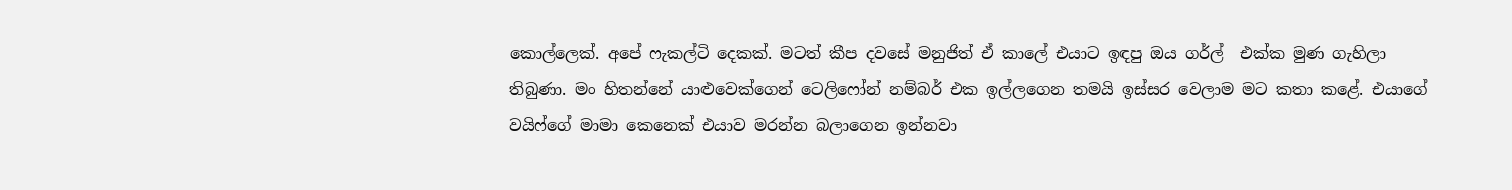කොල්ලෙක්. අපේ ෆැකල්ටි දෙකක්. මටත් කීප දවසේ මනුජිත් ඒ කාලේ එයාට ඉඳපු ඔය ගර්ල්  එක්ක මුණ ගැහිලා තිබුණා. මං හිතන්නේ යාළුවෙක්ගෙන් ටෙලිෆෝන් නම්බර් එක ඉල්ලගෙන තමයි ඉස්සර වෙලාම මට කතා කළේ. එයාගේ වයිෆ්ගේ මාමා කෙනෙක් එයාව මරන්න බලාගෙන ඉන්නවා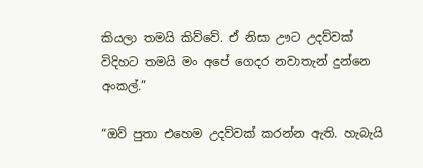කියලා තමයි කිව්වේ. ඒ නිසා ඌට උදව්වක් විදිහට තමයි මං අපේ ගෙදර නවාතැන් දුන්නෙ අංකල්.”

“ඔව් පුතා එහෙම උදව්වක් කරන්න ඇති. හැබැයි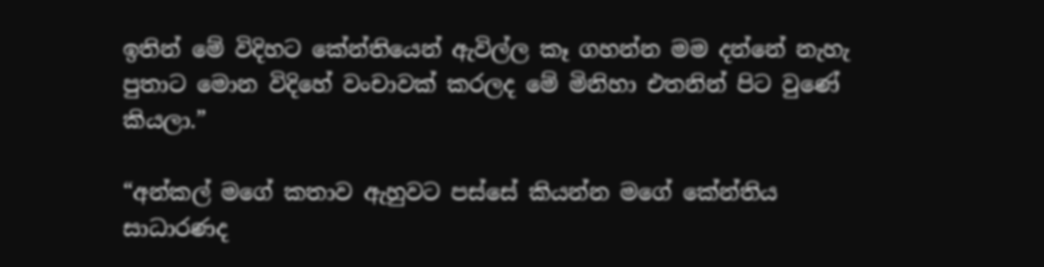ඉතින් මේ විදිහට කේන්තියෙන් ඇවිල්ල කෑ ගහන්න මම දන්නේ නැහැ පුතාට මොන විදිහේ වංචාවක් කරලද මේ මිනිහා එතනින් පිට වුණේ කියලා.”

“අන්කල් මගේ කතාව ඇහුවට පස්සේ කියන්න මගේ කේන්තිය සාධාරණද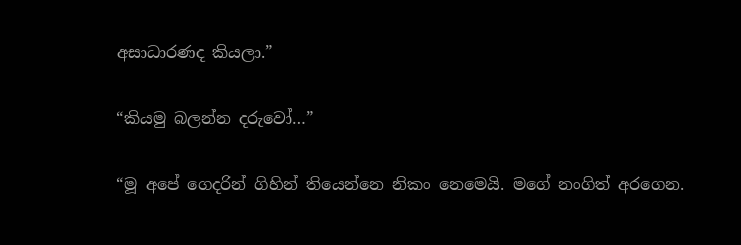අසාධාරණද කියලා.”

“කියමු බලන්න දරුවෝ…”

“මූ අපේ ගෙදරින් ගිහින් තියෙන්නෙ නිකං නෙමෙයි. මගේ නංගිත් අරගෙන.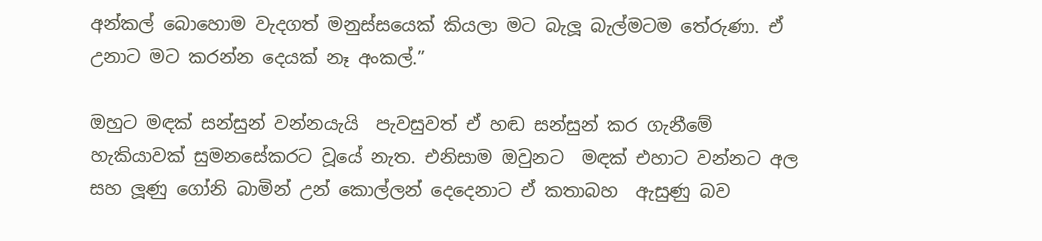අන්කල් බොහොම වැදගත් මනුස්සයෙක් කියලා මට බැලූ බැල්මටම තේරුණා. ඒ උනාට මට කරන්න දෙයක් නෑ අංකල්.”

ඔහුට මඳක් සන්සුන් වන්නයැයි  පැවසුවත් ඒ හඬ සන්සුන් කර ගැනීමේ හැකියාවක් සුමනසේකරට වූයේ නැත. එනිසාම ඔවුනට  මඳක් එහාට වන්නට අල සහ ලූණු ගෝනි බාමින් උන් කොල්ලන් දෙදෙනාට ඒ කතාබහ  ඇසුණු බව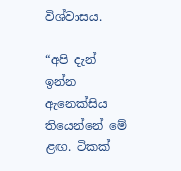විශ්වාසය.

“අපි දැන් ඉන්න ඇනෙක්සිය තියෙන්නේ මේ ළඟ. ටිකක්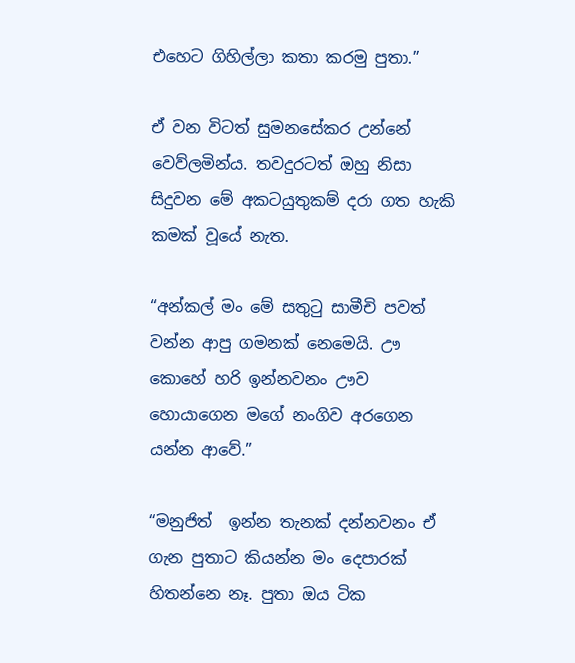එහෙට ගිහිල්ලා කතා කරමු පුතා.”

ඒ වන විටත් සුමනසේකර උන්නේ වෙව්ලමින්ය. තවදුරටත් ඔහු නිසා සිදුවන මේ අකටයුතුකම් දරා ගත හැකි කමක් වූයේ නැත.

“අන්කල් මං මේ සතුටු සාමීචි පවත් වන්න ආපු ගමනක් නෙමෙයි. ඌ කොහේ හරි ඉන්නවනං ඌව හොයාගෙන මගේ නංගිව අරගෙන යන්න ආවේ.”

“මනුජිත්  ඉන්න තැනක් දන්නවනං ඒ ගැන පුතාට කියන්න මං දෙපාරක් හිතන්නෙ නෑ. පුතා ඔය ටික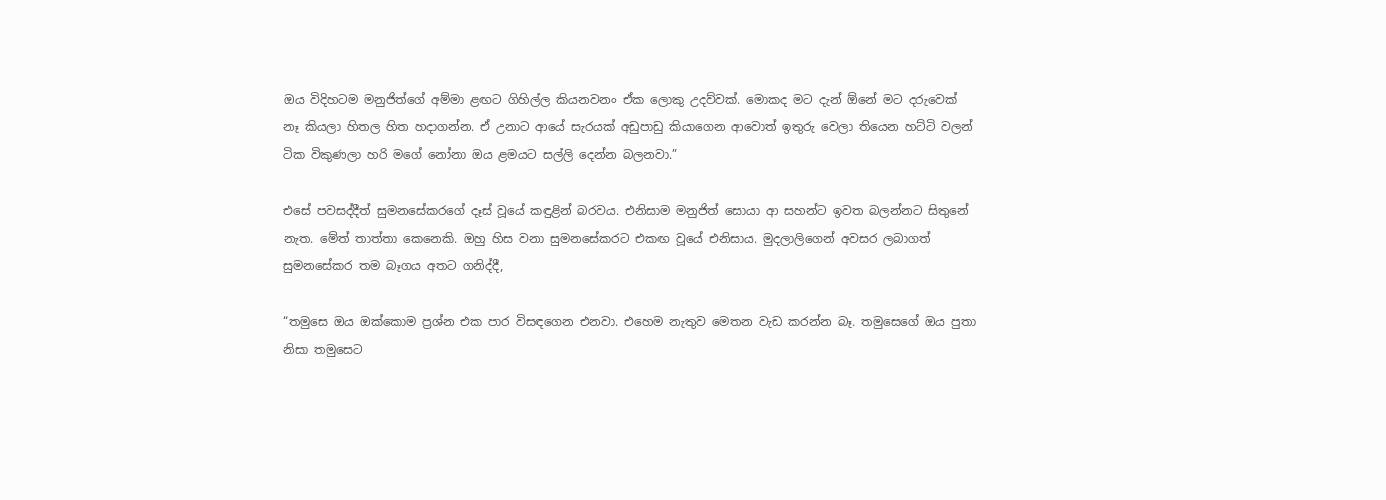ඔය විදිහටම මනුජිත්ගේ අම්මා ළඟට ගිහිල්ල කියනවනං ඒක ලොකු උදව්වක්. මොකද මට දැන් ඕනේ මට දරුවෙක් නෑ කියලා හිතල හිත හදාගන්න. ඒ උනාට ආයේ සැරයක් අඩුපාඩු කියාගෙන ආවොත් ඉතුරු වෙලා තියෙන හට්ටි වලන් ටික විකුණලා හරි මගේ නෝනා ඔය ළමයට සල්ලි දෙන්න බලනවා.”

එසේ පවසද්දීත් සුමනසේකරගේ දෑස් වූයේ කඳුළින් බරවය. එනිසාම මනුජිත් සොයා ආ සහන්ට ඉවත බලන්නට සිතුනේ නැත. මේත් තාත්තා කෙනෙකි. ඔහු හිස වනා සුමනසේකරට එකඟ වූයේ එනිසාය. මුදලාලිගෙන් අවසර ලබාගත් සුමනසේකර තම බෑගය අතට ගනිද්දී,

“තමුසෙ ඔය ඔක්කොම ප්‍රශ්න එක පාර විසඳගෙන එනවා. එහෙම නැතුව මෙතන වැඩ කරන්න බෑ. තමුසෙගේ ඔය පුතා නිසා තමුසෙට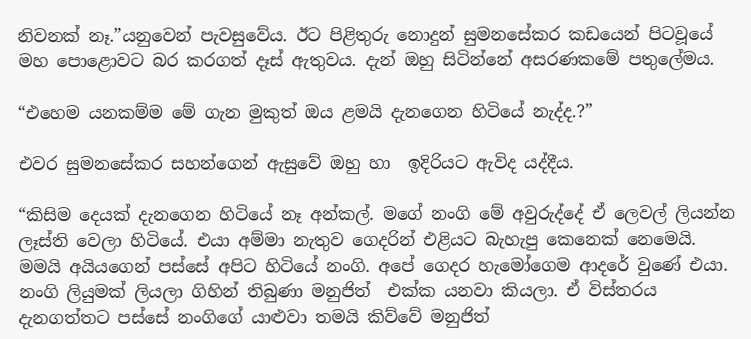නිවනක් නෑ.”යනුවෙන් පැවසුවේය. ඊට පිළිතුරු නොදුන් සුමනසේකර කඩයෙන් පිටවූයේ මහ පොළොවට බර කරගත් දෑස් ඇතුවය. දැන් ඔහු සිටින්නේ අසරණකමේ පතුලේමය.

“එහෙම යනකම්ම මේ ගැන මුකුත් ඔය ළමයි දැනගෙන හිටියේ නැද්ද.?”

එවර සුමනසේකර සහන්ගෙන් ඇසුවේ ඔහු හා  ඉදිරියට ඇවිද යද්දීය.

“කිසිම දෙයක් දැනගෙන හිටියේ නෑ අන්කල්. මගේ නංගි මේ අවුරුද්දේ ඒ ලෙවල් ලියන්න ලෑස්ති වෙලා හිටියේ. එයා අම්මා නැතුව ගෙදරින් එළියට බැහැපු කෙනෙක් නෙමෙයි. මමයි අයියගෙන් පස්සේ අපිට හිටියේ නංගි. අපේ ගෙදර හැමෝගෙම ආදරේ වුණේ එයා. නංගි ලියුමක් ලියලා ගිහින් තිබුණා මනුජිත්  එක්ක යනවා කියලා. ඒ විස්තරය දැනගත්තට පස්සේ නංගිගේ යාළුවා තමයි කිව්වේ මනුජිත්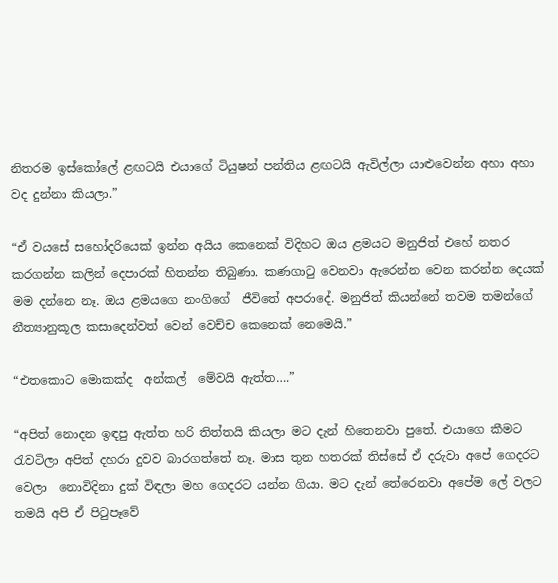නිතරම ඉස්කෝලේ ළඟටයි එයාගේ ටියුෂන් පන්තිය ළඟටයි ඇවිල්ලා යාළුවෙන්න අහා අහා වද දුන්නා කියලා.”

“ඒ වයසේ සහෝදරියෙක් ඉන්න අයිය කෙනෙක් විදිහට ඔය ළමයට මනුජිත් එහේ නතර කරගන්න කලින් දෙපාරක් හිතන්න තිබුණා. කණගාටු වෙනවා ඇරෙන්න වෙන කරන්න දෙයක් මම දන්නෙ නෑ. ඔය ළමයගෙ නංගිගේ  ජීවිතේ අපරාදේ. මනුජිත් කියන්නේ තවම තමන්ගේ නීත්‍යානුකූල කසාදෙන්වත් වෙන් වෙච්ච කෙනෙක් නෙමෙයි.”

“එතකොට මොකක්ද  අන්කල්  මේවයි ඇත්ත….”

“අපිත් නොදන ඉඳපු ඇත්ත හරි තිත්තයි කියලා මට දැන් හිතෙනවා පුතේ. එයාගෙ කීමට රැවටිලා අපිත් දහරා දුවව බාරගත්තේ නෑ. මාස තුන හතරක් තිස්සේ ඒ දරුවා අපේ ගෙදරට වෙලා  නොවිදිනා දුක් විඳලා මහ ගෙදරට යන්න ගියා. මට දැන් තේරෙනවා අපේම ලේ වලට තමයි අපි ඒ පිටුපෑවේ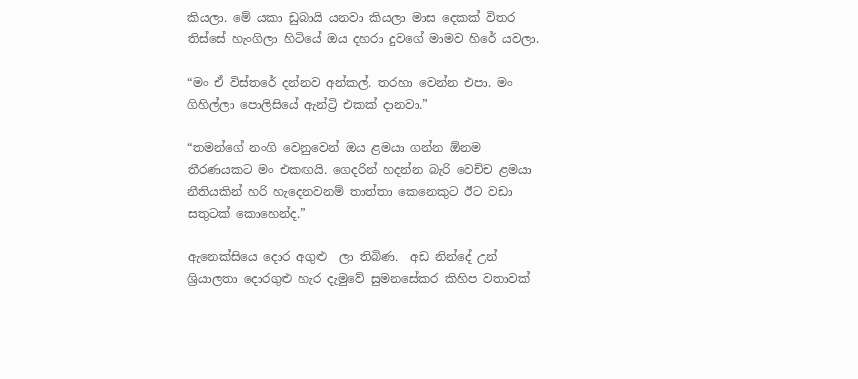කියලා. මේ යකා ඩුබායි යනවා කියලා මාස දෙකක් විතර තිස්සේ හැංගිලා හිටියේ ඔය දහරා දුවගේ මාමව හිරේ යවලා.

“මං ඒ විස්තරේ දන්නව අන්කල්. තරහා වෙන්න එපා. මං ගිහිල්ලා පොලිසියේ ඇන්ට්‍රි එකක් දානවා.”

“තමන්ගේ නංගි වෙනුවෙන් ඔය ළමයා ගන්න ඕනම තීරණයකට මං එකඟයි. ගෙදරින් හදන්න බැරි වෙච්ච ළමයා නීතියකින් හරි හැදෙනවනම් තාත්තා කෙනෙකුට ඊට වඩා සතුටක් කොහෙන්ද.”

ඇනෙක්සියෙ දොර අගුළු  ලා තිබිණ.  අඩ නින්දේ උන් ශ්‍රියාලතා දොරගුළු හැර දැමුවේ සුමනසේකර කිහිප වතාවක්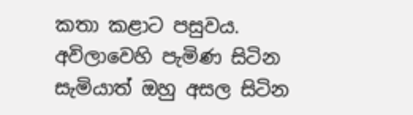කතා කළාට පසුවය. අවිලාවෙහි පැමිණ සිටින සැමියාත් ඔහු අසල සිටින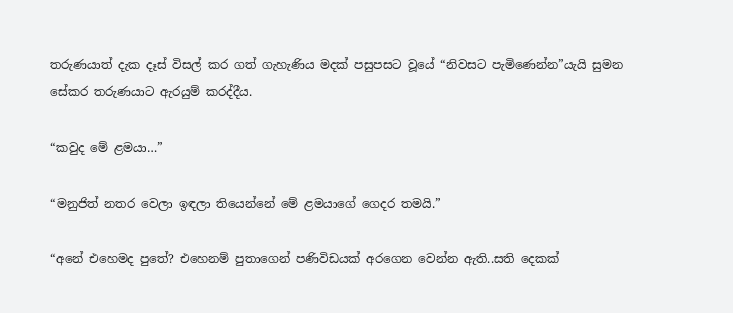තරුණයාත් දැක දෑස් විසල් කර ගත් ගැහැණිය මදක් පසුපසට වූයේ “නිවසට පැමිණෙන්න”යැයි සුමන සේකර තරුණයාට ඇරයුම් කරද්දීය.

“කවුද මේ ළමයා…”

“මනුජිත් නතර වෙලා ඉඳලා තියෙන්නේ මේ ළමයාගේ ගෙදර තමයි.”

“අනේ එහෙමද පුතේ? එහෙනම් පුතාගෙන් පණිවිඩයක් අරගෙන වෙන්න ඇති..සති දෙකක්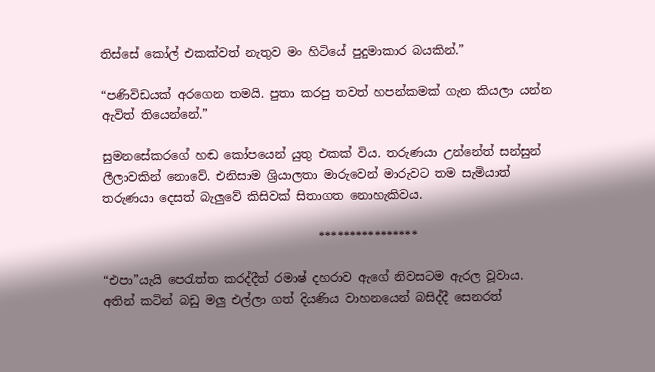තිස්සේ කෝල් එකක්වත් නැතුව මං හිටියේ පුදුමාකාර බයකින්.”

“පණිවිඩයක් අරගෙන තමයි. පුතා කරපු තවත් හපන්කමක් ගැන කියලා යන්න ඇවිත් තියෙන්නේ.”

සුමනසේකරගේ හඬ කෝපයෙන් යුතු එකක් විය. තරුණයා උන්නේත් සන්සුන් ලීලාවකින් නොවේ. එනිසාම ශ්‍රියාලතා මාරුවෙන් මාරුවට තම සැමියාත් තරුණයා දෙසත් බැලුවේ කිසිවක් සිතාගත නොහැකිවය.

                                    ****************

“එපා”යැයි පෙරැත්ත කරද්දීත් රමාෂ් දහරාව ඇගේ නිවසටම ඇරල වූවාය. අතින් කටින් බඩු මලු එල්ලා ගත් දියණිය වාහනයෙන් බසිද්දී සෙනරත්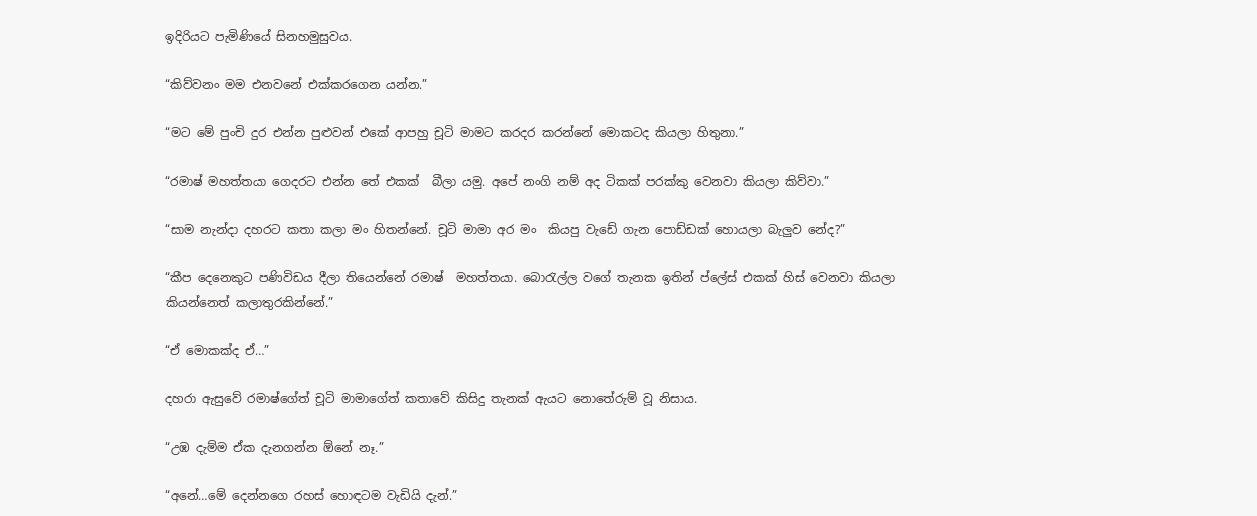ඉදිරියට පැමිණියේ සිනහමුසුවය.

“කිව්වනං මම එනවනේ එක්කරගෙන යන්න.”

“මට මේ පුංචි දුර එන්න පුළුවන් එකේ ආපහු චූටි මාමට කරදර කරන්නේ මොකටද කියලා හිතුනා.”

“රමාෂ් මහත්තයා ගෙදරට එන්න තේ එකක්  බීලා යමු. අපේ නංගි නම් අද ටිකක් පරක්කු වෙනවා කියලා කිව්වා.”

“සාම නැන්දා දහරට කතා කලා මං හිතන්නේ. චූටි මාමා අර මං  කියපු වැඩේ ගැන පොඩ්ඩක් හොයලා බැලුව නේද?”

“කීප දෙනෙකුට පණිවිඩය දීලා තියෙන්නේ රමාෂ්  මහත්තයා. බොරැල්ල වගේ තැනක ඉතින් ප්ලේස් එකක් හිස් වෙනවා කියලා කියන්නෙත් කලාතුරකින්නේ.”

“ඒ මොකක්ද ඒ…”

දහරා ඇසුවේ රමාෂ්ගේත් චූටි මාමාගේත් කතාවේ කිසිදු තැනක් ඇයට නොතේරුම් වූ නිසාය.

“උඹ දැම්ම ඒක දැනගන්න ඕනේ නෑ.”

“අනේ…මේ දෙන්නගෙ රහස් හොඳටම වැඩියි දැන්.”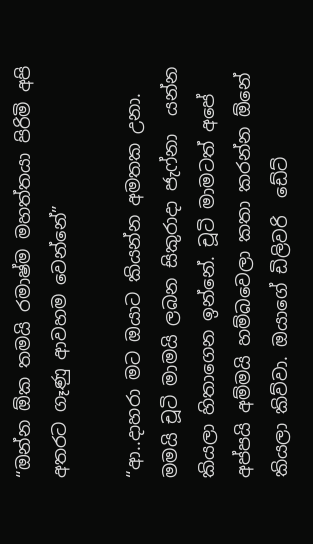“ඔන්න ඕක තමයි රමාෂ්ම මහත්තයා පිරිමි අපි අතරට ගෑණු ආවහම වෙන්නේ”

“ආ..දාහරා මට ඔයාට කියන්න අමතක උනා. මමයි චූටි මාමයි ලබන සිකුරාදා ජැෆ්නා  යන්න කියලා හිතාගෙන ඉන්නේ. චූටි මාමටත් අපේ අප්පයි අම්මයි හම්බවෙලා කතා කරන්න ඕනේ කියලා කිව්වා. ඔයාගේ ඩිලිවරි  ඩේට්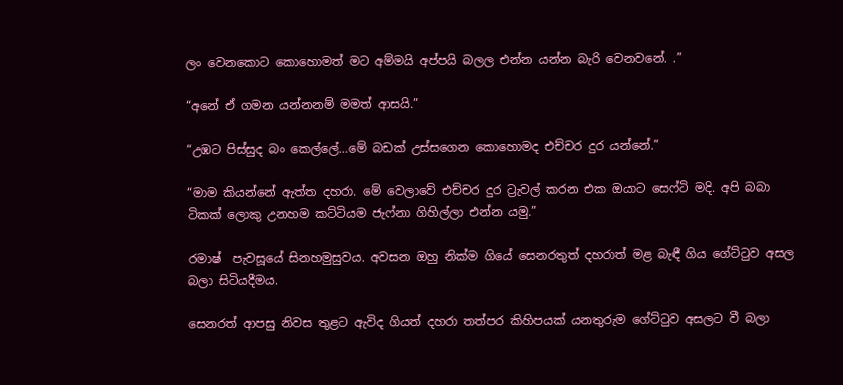ලං වෙනකොට කොහොමත් මට අම්මයි අප්පයි බලල එන්න යන්න බැරි වෙනවනේ. .”

“අනේ ඒ ගමන යන්නනම් මමත් ආසයි.”

“උඹට පිස්සුද බං කෙල්ලේ…මේ බඩක් උස්සගෙන කොහොමද එච්චර දුර යන්නේ.”

“මාම කියන්නේ ඇත්ත දහරා. මේ වෙලාවේ එච්චර දුර ට්‍රැවල් කරන එක ඔයාට සෙෆ්ටි මදි. අපි බබා ටිකක් ලොකු උනහම කට්ටියම ජැෆ්නා ගිහිල්ලා එන්න යමු.”

රමාෂ්  පැවසූයේ සිනහමුසුවය. අවසන ඔහු නික්ම ගියේ සෙනරතුත් දහරාත් මළ බැඳී ගිය ගේට්ටුව අසල බලා සිටියදීමය.

සෙනරත් ආපසු නිවස තුළට ඇවිද ගියත් දහරා තත්පර කිහිපයක් යනතුරුම ගේට්ටුව අසලට වී බලා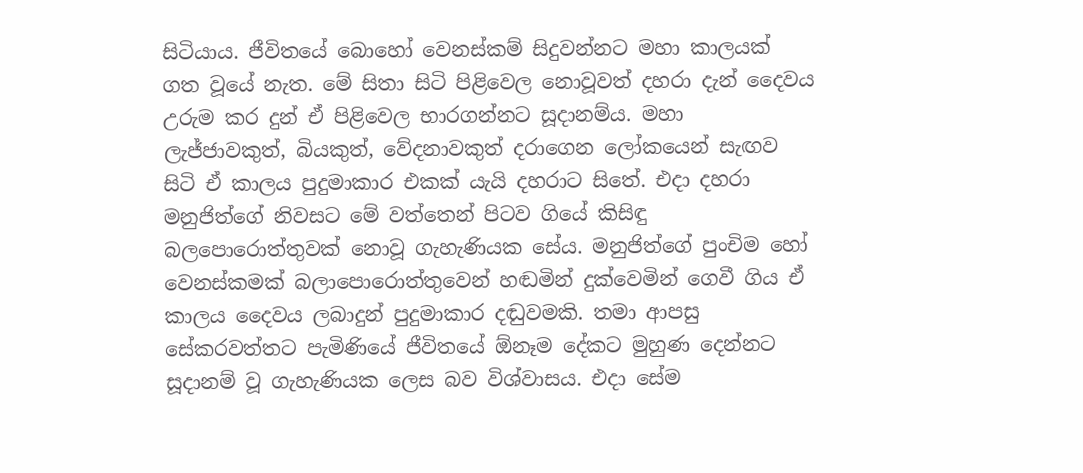සිටියාය. ජීවිතයේ බොහෝ වෙනස්කම් සිදුවන්නට මහා කාලයක් ගත වූයේ නැත. මේ සිතා සිටි පිළිවෙල නොවූවත් දහරා දැන් දෛවය උරුම කර දුන් ඒ පිළිවෙල භාරගන්නට සූදානම්ය. මහා ලැජ්ජාවකුත්, බියකුත්, වේදනාවකුත් දරාගෙන ලෝකයෙන් සැඟව සිටි ඒ කාලය පුදුමාකාර එකක් යැයි දහරාට සිතේ. එදා දහරා මනුජිත්ගේ නිවසට මේ වත්තෙන් පිටව ගියේ කිසිඳු බලපොරොත්තුවක් නොවූ ගැහැණියක සේය. මනුජිත්ගේ පුංචිම හෝ වෙනස්කමක් බලාපොරොත්තුවෙන් හඬමින් දුක්වෙමින් ගෙවී ගිය ඒ කාලය දෛවය ලබාදුන් පුදුමාකාර දඬුවමකි. තමා ආපසු සේකරවත්තට පැමිණියේ ජීවිතයේ ඕනෑම දේකට මුහුණ දෙන්නට සූදානම් වූ ගැහැණියක ලෙස බව විශ්වාසය. එදා සේම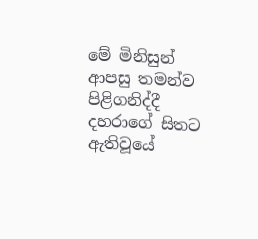මේ මිනිසුන් ආපසු තමන්ව පිළිගනිද්දී දහරාගේ සිතට ඇතිවූයේ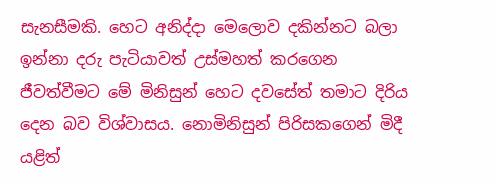සැනසීමකි. හෙට අනිද්දා මෙලොව දකින්නට බලා ඉන්නා දරු පැටියාවත් උස්මහත් කරගෙන ජීවත්වීමට මේ මිනිසුන් හෙට දවසේත් තමාට දිරිය දෙන බව විශ්වාසය. නොමිනිසුන් පිරිසකගෙන් මිදී යළිත්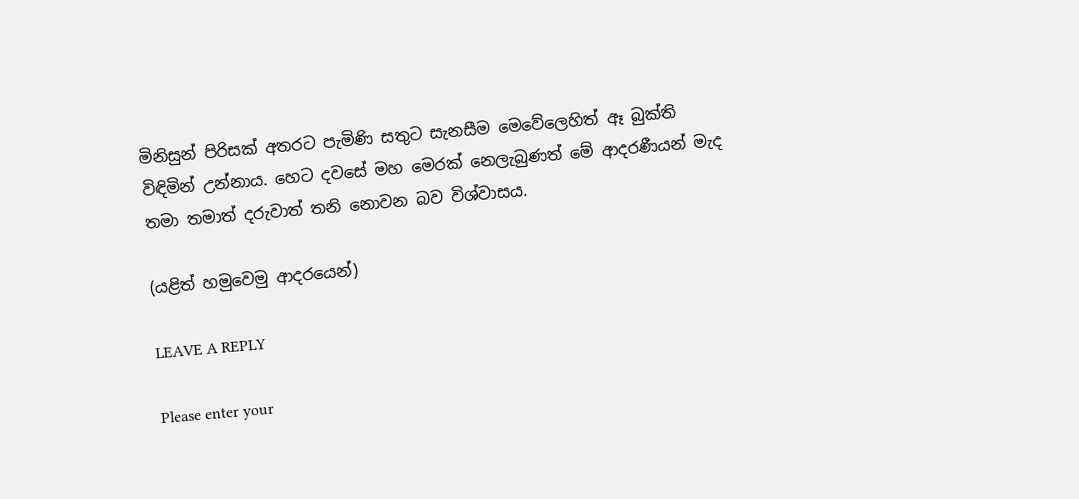මිනිසුන් පිරිසක් අතරට පැමිණි සතුට සැනසීම මෙවේලෙහිත් ඈ බුක්ති විඳිමින් උන්නාය. හෙට දවසේ මහ මෙරක් නෙලැබුණත් මේ ආදරණීයන් මැද තමා තමාත් දරුවාත් තනි නොවන බව විශ්වාසය.

(යළිත් හමුවෙමු ආදරයෙන්)

LEAVE A REPLY

Please enter your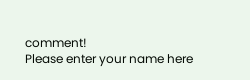comment!
Please enter your name here